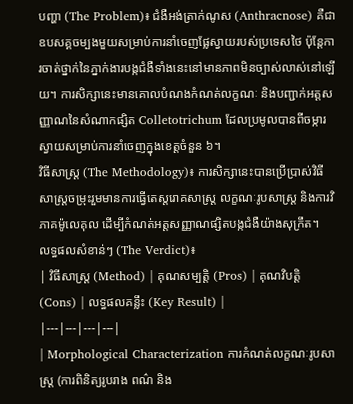បញ្ហា (The Problem)៖ ជំងឺអង់ត្រាក់ណូស (Anthracnose) គឺជាឧបសគ្គចម្បងមួយសម្រាប់ការនាំចេញផ្លែស្វាយរបស់ប្រទេសថៃ ប៉ុន្តែការចាត់ថ្នាក់នៃភ្នាក់ងារបង្កជំងឺទាំងនេះនៅមានភាពមិនច្បាស់លាស់នៅឡើយ។ ការសិក្សានេះមានគោលបំណងកំណត់លក្ខណៈ និងបញ្ជាក់អត្តសញ្ញាណនៃសំណាកផ្សិត Colletotrichum ដែលប្រមូលបានពីចម្ការស្វាយសម្រាប់ការនាំចេញក្នុងខេត្តចំនួន ៦។
វិធីសាស្ត្រ (The Methodology)៖ ការសិក្សានេះបានប្រើប្រាស់វិធីសាស្ត្រចម្រុះរួមមានការធ្វើតេស្តរោគសាស្ត្រ លក្ខណៈរូបសាស្ត្រ និងការវិភាគម៉ូលេគុល ដើម្បីកំណត់អត្តសញ្ញាណផ្សិតបង្កជំងឺយ៉ាងសុក្រឹត។
លទ្ធផលសំខាន់ៗ (The Verdict)៖
| វិធីសាស្ត្រ (Method) | គុណសម្បត្តិ (Pros) | គុណវិបត្តិ (Cons) | លទ្ធផលគន្លឹះ (Key Result) |
|---|---|---|---|
| Morphological Characterization ការកំណត់លក្ខណៈរូបសាស្ត្រ (ការពិនិត្យរូបរាង ពណ៌ និង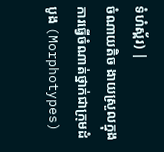ទំហំស្ព័រ) |
ចំណាយតិច ងាយស្រួលក្នុងការធ្វើចំណាត់ថ្នាក់ជាក្រុមដំបូង (Morphotypes)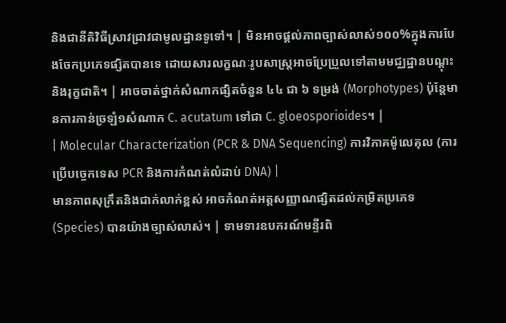និងជានីតិវិធីស្រាវជ្រាវជាមូលដ្ឋានទូទៅ។ | មិនអាចផ្តល់ភាពច្បាស់លាស់១០០%ក្នុងការបែងចែកប្រភេទផ្សិតបានទេ ដោយសារលក្ខណៈរូបសាស្ត្រអាចប្រែប្រួលទៅតាមមជ្ឈដ្ឋានបណ្តុះ និងរុក្ខជាតិ។ | អាចចាត់ថ្នាក់សំណាកផ្សិតចំនួន ៤៤ ជា ៦ ទម្រង់ (Morphotypes) ប៉ុន្តែមានការភាន់ច្រឡំ១សំណាក C. acutatum ទៅជា C. gloeosporioides។ |
| Molecular Characterization (PCR & DNA Sequencing) ការវិភាគម៉ូលេគុល (ការប្រើបច្ចេកទេស PCR និងការកំណត់លំដាប់ DNA) |
មានភាពសុក្រឹតនិងជាក់លាក់ខ្ពស់ អាចកំណត់អត្តសញ្ញាណផ្សិតដល់កម្រិតប្រភេទ (Species) បានយ៉ាងច្បាស់លាស់។ | ទាមទារឧបករណ៍មន្ទីរពិ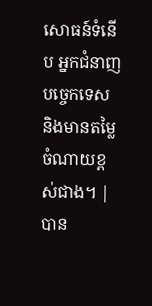សោធន៍ទំនើប អ្នកជំនាញបច្ចេកទេស និងមានតម្លៃចំណាយខ្ពស់ជាង។ | បាន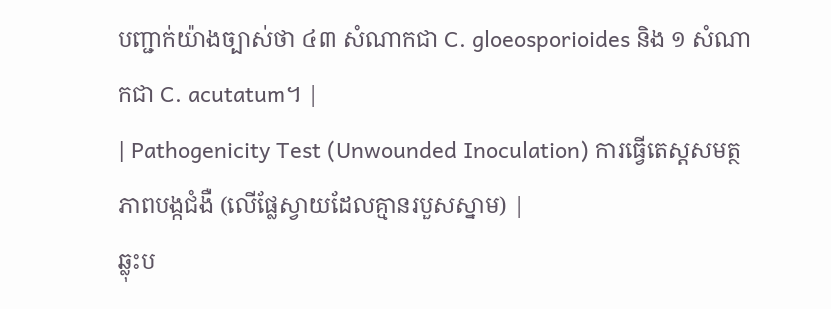បញ្ជាក់យ៉ាងច្បាស់ថា ៤៣ សំណាកជា C. gloeosporioides និង ១ សំណាកជា C. acutatum។ |
| Pathogenicity Test (Unwounded Inoculation) ការធ្វើតេស្តសមត្ថភាពបង្កជំងឺ (លើផ្លែស្វាយដែលគ្មានរបួសស្នាម) |
ឆ្លុះប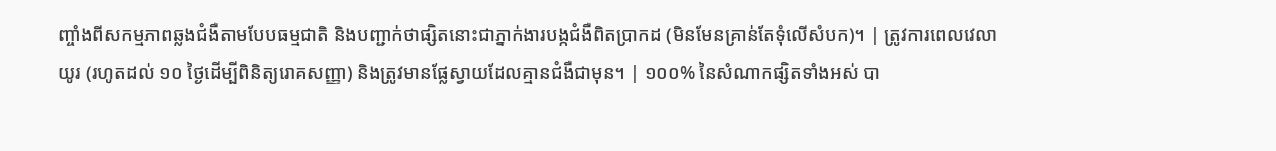ញ្ចាំងពីសកម្មភាពឆ្លងជំងឺតាមបែបធម្មជាតិ និងបញ្ជាក់ថាផ្សិតនោះជាភ្នាក់ងារបង្កជំងឺពិតប្រាកដ (មិនមែនគ្រាន់តែទុំលើសំបក)។ | ត្រូវការពេលវេលាយូរ (រហូតដល់ ១០ ថ្ងៃដើម្បីពិនិត្យរោគសញ្ញា) និងត្រូវមានផ្លែស្វាយដែលគ្មានជំងឺជាមុន។ | ១០០% នៃសំណាកផ្សិតទាំងអស់ បា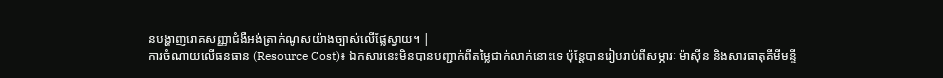នបង្ហាញរោគសញ្ញាជំងឺអង់ត្រាក់ណូសយ៉ាងច្បាស់លើផ្លែស្វាយ។ |
ការចំណាយលើធនធាន (Resource Cost)៖ ឯកសារនេះមិនបានបញ្ជាក់ពីតម្លៃជាក់លាក់នោះទេ ប៉ុន្តែបានរៀបរាប់ពីសម្ភារៈ ម៉ាស៊ីន និងសារធាតុគីមីមន្ទី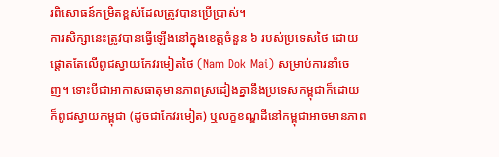រពិសោធន៍កម្រិតខ្ពស់ដែលត្រូវបានប្រើប្រាស់។
ការសិក្សានេះត្រូវបានធ្វើឡើងនៅក្នុងខេត្តចំនួន ៦ របស់ប្រទេសថៃ ដោយផ្តោតតែលើពូជស្វាយកែវរមៀតថៃ (Nam Dok Mai) សម្រាប់ការនាំចេញ។ ទោះបីជាអាកាសធាតុមានភាពស្រដៀងគ្នានឹងប្រទេសកម្ពុជាក៏ដោយ ក៏ពូជស្វាយកម្ពុជា (ដូចជាកែវរមៀត) ឬលក្ខខណ្ឌដីនៅកម្ពុជាអាចមានភាព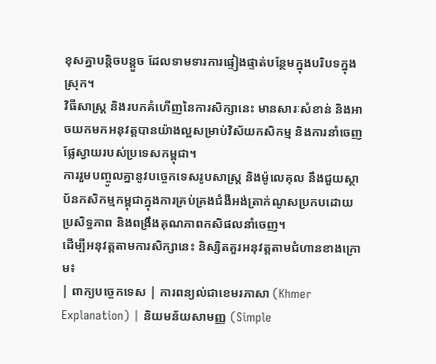ខុសគ្នាបន្តិចបន្តួច ដែលទាមទារការផ្ទៀងផ្ទាត់បន្ថែមក្នុងបរិបទក្នុងស្រុក។
វិធីសាស្ត្រ និងរបកគំហើញនៃការសិក្សានេះ មានសារៈសំខាន់ និងអាចយកមកអនុវត្តបានយ៉ាងល្អសម្រាប់វិស័យកសិកម្ម និងការនាំចេញផ្លែស្វាយរបស់ប្រទេសកម្ពុជា។
ការរួមបញ្ចូលគ្នានូវបច្ចេកទេសរូបសាស្ត្រ និងម៉ូលេគុល នឹងជួយស្ថាប័នកសិកម្មកម្ពុជាក្នុងការគ្រប់គ្រងជំងឺអង់ត្រាក់ណូសប្រកបដោយប្រសិទ្ធភាព និងពង្រឹងគុណភាពកសិផលនាំចេញ។
ដើម្បីអនុវត្តតាមការសិក្សានេះ និស្សិតគួរអនុវត្តតាមជំហានខាងក្រោម៖
| ពាក្យបច្ចេកទេស | ការពន្យល់ជាខេមរភាសា (Khmer Explanation) | និយមន័យសាមញ្ញ (Simple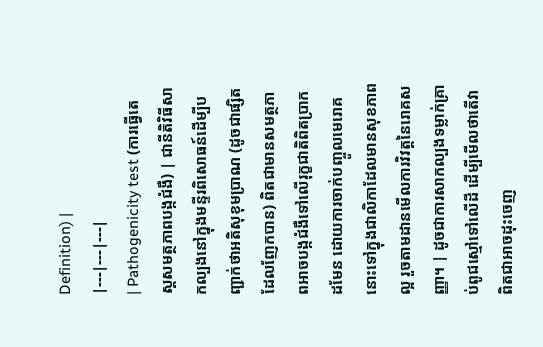Definition) |
|---|---|---|
| Pathogenicity test (ការធ្វើតេស្តសមត្ថភាពបង្កជំងឺ) | ជានីតិវិធីសាកល្បងនៅក្នុងមន្ទីរពិសោធន៍ដើម្បីបញ្ជាក់ថាអតិសុខុមប្រាណ (ដូចជាផ្សិតដែលញែកបាន) ពិតជាមានសមត្ថភាពអាចបង្កជំងឺទៅលើរុក្ខជាតិពិតប្រាកដមែន ដោយការចាក់បញ្ចូលមេរោគនោះទៅក្នុងជាលិកាដែលមានសុខភាពល្អ រួចតាមដានមើលការវិវត្តនៃរោគសញ្ញា។ | ដូចជាការសាកល្បងទម្លាក់គ្រាប់ពូជស្មៅទៅលើដី ដើម្បីមើលថាតើវាពិតជាអាចដុះចេញ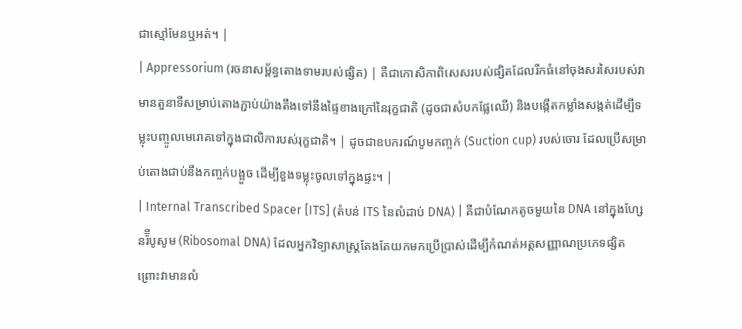ជាស្មៅមែនឬអត់។ |
| Appressorium (រចនាសម្ព័ន្ធតោងទាមរបស់ផ្សិត) | គឺជាកោសិកាពិសេសរបស់ផ្សិតដែលរីកធំនៅចុងសរសៃរបស់វា មានតួនាទីសម្រាប់តោងភ្ជាប់យ៉ាងតឹងទៅនឹងផ្ទៃខាងក្រៅនៃរុក្ខជាតិ (ដូចជាសំបកផ្លែឈើ) និងបង្កើតកម្លាំងសង្កត់ដើម្បីទម្លុះបញ្ចូលមេរោគទៅក្នុងជាលិការបស់រុក្ខជាតិ។ | ដូចជាឧបករណ៍បូមកញ្ចក់ (Suction cup) របស់ចោរ ដែលប្រើសម្រាប់តោងជាប់នឹងកញ្ចក់បង្អួច ដើម្បីខួងទម្លុះចូលទៅក្នុងផ្ទះ។ |
| Internal Transcribed Spacer [ITS] (តំបន់ ITS នៃលំដាប់ DNA) | គឺជាបំណែកតូចមួយនៃ DNA នៅក្នុងហ្សែនរ៉៊ីបូសូម (Ribosomal DNA) ដែលអ្នកវិទ្យាសាស្ត្រតែងតែយកមកប្រើប្រាស់ដើម្បីកំណត់អត្តសញ្ញាណប្រភេទផ្សិត ព្រោះវាមានលំ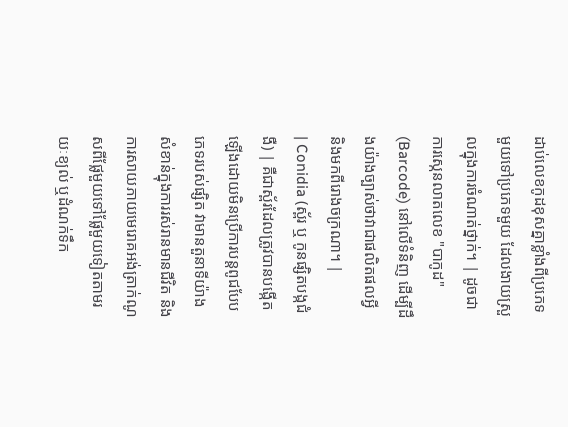ដាប់លេខកូដខុសគ្នាខ្លាំងពីប្រភេទមួយទៅប្រភេទមួយ ដែលងាយស្រួលក្នុងការចំណាត់ថ្នាក់។ | ដូចជាការស្កេនលាតលេខ "បាកូដ" (Barcode) នៅលើទំនិញ ដើម្បីដឹងយ៉ាងច្បាស់ថាវាជាផលិតផលអ្វី និងមកពីរោងចក្រណា។ |
| Conidia (ស្ព័រ ឬ កូនផ្សិតបង្កជំងឺ) | គឺជាស្ព័រដែលត្រូវបានបង្កើតឡើងដោយមិនប្រើការបន្តពូជបែបភេទរបស់ផ្សិត វាមានតួនាទីយ៉ាងសំខាន់ក្នុងការរស់រានមានជីវិត និងការសាយភាយមេរោគអង់ត្រាក់ណូសពីផ្លែមួយទៅផ្លែមួយទៀតតាមរយៈខ្យល់ ឬដំណក់ទឹក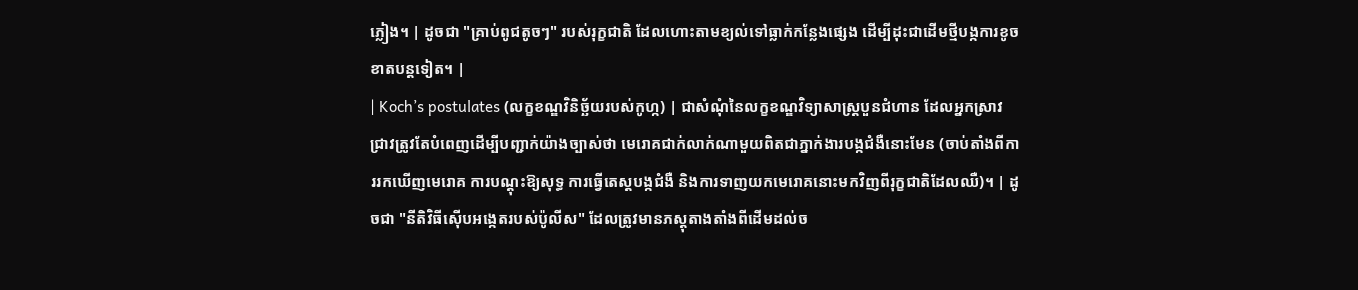ភ្លៀង។ | ដូចជា "គ្រាប់ពូជតូចៗ" របស់រុក្ខជាតិ ដែលហោះតាមខ្យល់ទៅធ្លាក់កន្លែងផ្សេង ដើម្បីដុះជាដើមថ្មីបង្កការខូចខាតបន្តទៀត។ |
| Koch’s postulates (លក្ខខណ្ឌវិនិច្ឆ័យរបស់កូហ្ក) | ជាសំណុំនៃលក្ខខណ្ឌវិទ្យាសាស្ត្របួនជំហាន ដែលអ្នកស្រាវជ្រាវត្រូវតែបំពេញដើម្បីបញ្ជាក់យ៉ាងច្បាស់ថា មេរោគជាក់លាក់ណាមួយពិតជាភ្នាក់ងារបង្កជំងឺនោះមែន (ចាប់តាំងពីការរកឃើញមេរោគ ការបណ្តុះឱ្យសុទ្ធ ការធ្វើតេស្តបង្កជំងឺ និងការទាញយកមេរោគនោះមកវិញពីរុក្ខជាតិដែលឈឺ)។ | ដូចជា "នីតិវិធីស៊ើបអង្កេតរបស់ប៉ូលីស" ដែលត្រូវមានភស្តុតាងតាំងពីដើមដល់ច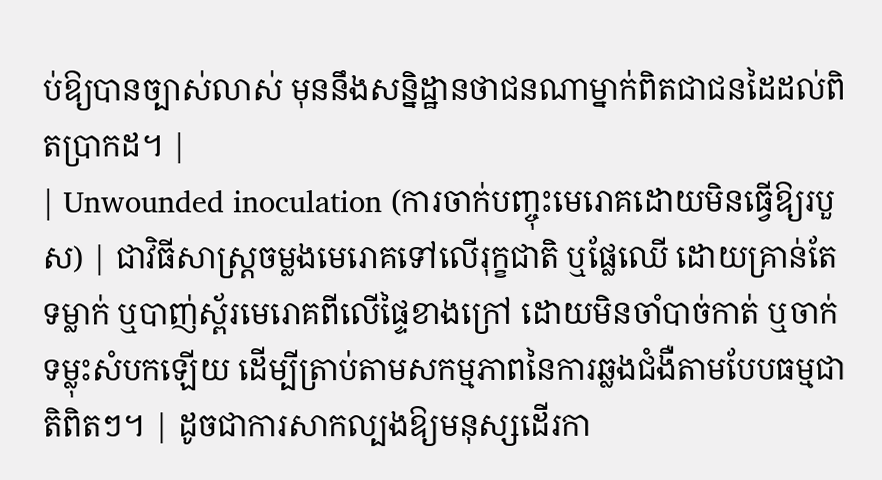ប់ឱ្យបានច្បាស់លាស់ មុននឹងសន្និដ្ឋានថាជនណាម្នាក់ពិតជាជនដៃដល់ពិតប្រាកដ។ |
| Unwounded inoculation (ការចាក់បញ្ចុះមេរោគដោយមិនធ្វើឱ្យរបួស) | ជាវិធីសាស្ត្រចម្លងមេរោគទៅលើរុក្ខជាតិ ឬផ្លែឈើ ដោយគ្រាន់តែទម្លាក់ ឬបាញ់ស្ព័រមេរោគពីលើផ្ទៃខាងក្រៅ ដោយមិនចាំបាច់កាត់ ឬចាក់ទម្លុះសំបកឡើយ ដើម្បីត្រាប់តាមសកម្មភាពនៃការឆ្លងជំងឺតាមបែបធម្មជាតិពិតៗ។ | ដូចជាការសាកល្បងឱ្យមនុស្សដើរកា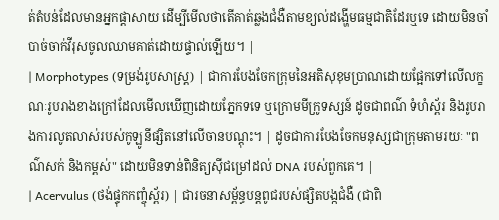ត់តំបន់ដែលមានអ្នកផ្តាសាយ ដើម្បីមើលថាតើគាត់ឆ្លងជំងឺតាមខ្យល់ដង្ហើមធម្មជាតិដែរឬទេ ដោយមិនចាំបាច់ចាក់វីរុសចូលឈាមគាត់ដោយផ្ទាល់ឡើយ។ |
| Morphotypes (ទម្រង់រូបសាស្ត្រ) | ជាការបែងចែកក្រុមនៃអតិសុខុមប្រាណដោយផ្អែកទៅលើលក្ខណៈរូបរាងខាងក្រៅដែលមើលឃើញដោយភ្នែកទទេ ឬក្រោមមីក្រូទស្សន៍ ដូចជាពណ៌ ទំហំស្ព័រ និងរូបរាងការលូតលាស់របស់កូឡូនីផ្សិតនៅលើចានបណ្តុះ។ | ដូចជាការបែងចែកមនុស្សជាក្រុមតាមរយៈ "ពណ៌សក់ និងកម្ពស់" ដោយមិនទាន់ពិនិត្យស៊ីជម្រៅដល់ DNA របស់ពួកគេ។ |
| Acervulus (ថង់ផ្ទុកកញ្ចុំស្ព័រ) | ជារចនាសម្ព័ន្ធបន្តពូជរបស់ផ្សិតបង្កជំងឺ (ជាពិ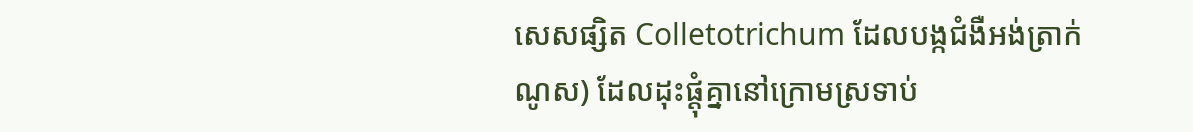សេសផ្សិត Colletotrichum ដែលបង្កជំងឺអង់ត្រាក់ណូស) ដែលដុះផ្តុំគ្នានៅក្រោមស្រទាប់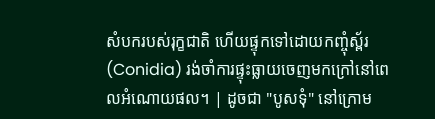សំបករបស់រុក្ខជាតិ ហើយផ្ទុកទៅដោយកញ្ចុំស្ព័រ (Conidia) រង់ចាំការផ្ទុះធ្លាយចេញមកក្រៅនៅពេលអំណោយផល។ | ដូចជា "បូសទុំ" នៅក្រោម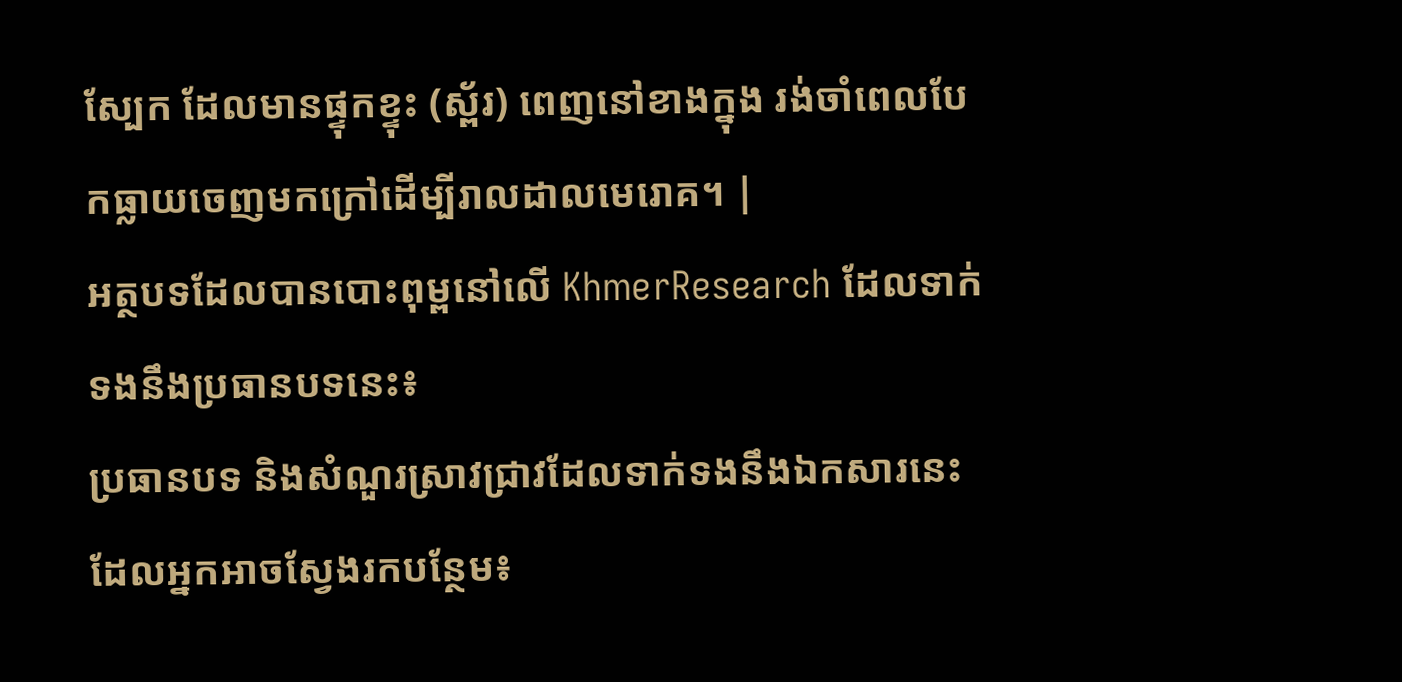ស្បែក ដែលមានផ្ទុកខ្ទុះ (ស្ព័រ) ពេញនៅខាងក្នុង រង់ចាំពេលបែកធ្លាយចេញមកក្រៅដើម្បីរាលដាលមេរោគ។ |
អត្ថបទដែលបានបោះពុម្ពនៅលើ KhmerResearch ដែលទាក់ទងនឹងប្រធានបទនេះ៖
ប្រធានបទ និងសំណួរស្រាវជ្រាវដែលទាក់ទងនឹងឯកសារនេះ ដែលអ្នកអាចស្វែងរកបន្ថែម៖